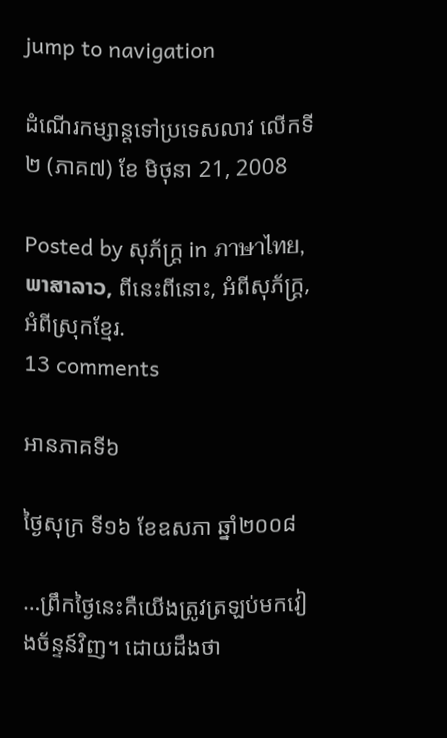jump to navigation

ដំណើរកម្សាន្តទៅប្រទេសលាវ លើកទី២ (ភាគ៧) ខែ មិថុនា 21, 2008

Posted by សុភ័ក្ត្រ in ภาษาไทย, ພາສາລາວ, ពីនេះពីនោះ, អំពីសុភ័ក្ត្រ, អំពីស្រុកខ្មែរ.
13 comments

អានភាគទី៦

ថ្ងៃសុក្រ ទី១៦ ខែឧសភា ឆ្នាំ២០០៨

…ព្រឹកថ្ងៃនេះគឺយើងត្រូវត្រឡប់មកវៀងច័ន្ទន៍វិញ។ ដោយដឹងថា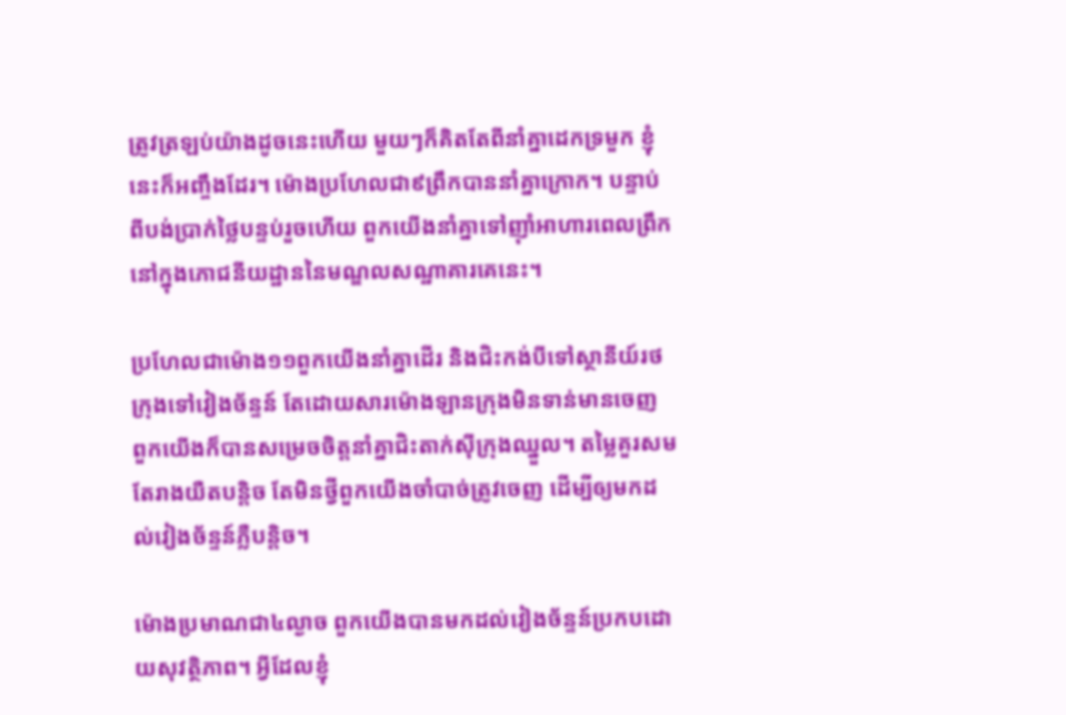ត្រូវត្រឡប់យ៉ាងដូចនេះហើយ មួយៗក៏គិតតែពីនាំគ្នាដេកទ្រមួក ខ្ញុំនេះក៏អញ្ចឹងដែរ។ ម៉ោងប្រហែលជា៩ព្រឹកបាននាំគ្នាក្រោក។ បន្ទាប់ពីបង់ប្រាក់ថ្លៃបន្ទប់រួចហើយ ពួកយើងនាំគ្នាទៅញ៉ាំអាហារពេលព្រឹកនៅក្នុងភោជនីយដ្ឋាននៃមណ្ឌលសណ្ឋាគារគេនេះ។

ប្រហែលជាម៉ោង១១ពួកយើងនាំគ្នាដើរ និងជិះកង់បីទៅស្ថានីយ៍រថក្រុងទៅវៀងច័ន្ទន៍ តែដោយសារម៉ោងឡានក្រុងមិនទាន់មានចេញ ពួកយើងក៏បានសម្រេចចិត្តនាំគ្នាជិះតាក់ស៊ីក្រុងឈ្នួល។ តម្លៃគួរសម តែរាងយឺតបន្តិច តែមិនថ្វីពួកយើងចាំបាច់ត្រូវចេញ ដើម្បីឲ្យមកដល់វៀងច័ន្ទន៍ភ្លឺបន្តិច។

ម៉ោងប្រមាណជា៤ល្ងាច ពួកយើងបានមកដល់វៀងច័ន្ទន៍ប្រកបដោយសុវត្ថិភាព។ អ្វីដែលខ្ញុំ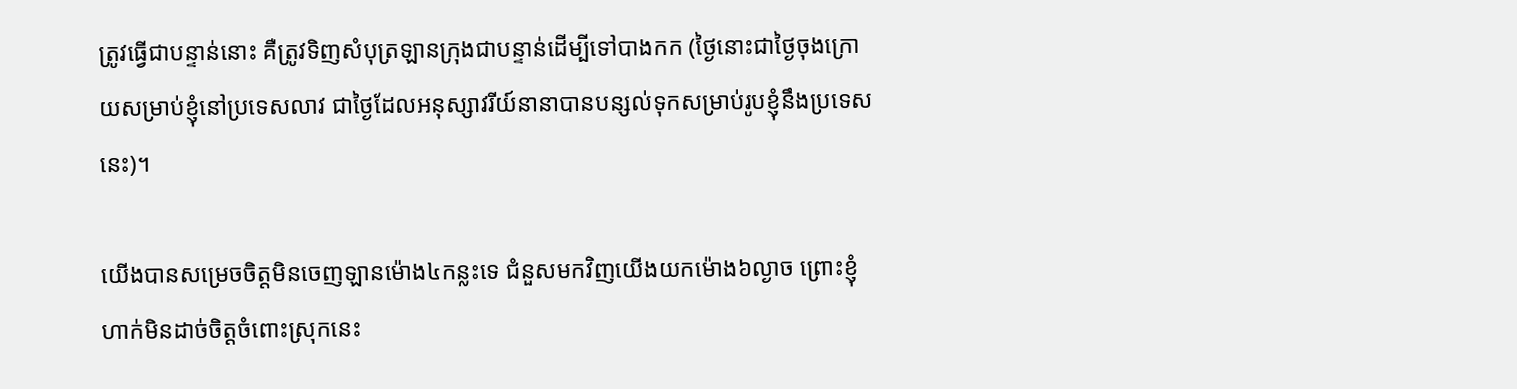ត្រូវធ្វើជាបន្ទាន់នោះ គឺត្រូវទិញសំបុត្រឡានក្រុងជាបន្ទាន់ដើម្បីទៅបាងកក (ថ្ងៃនោះជាថ្ងៃចុងក្រោយសម្រាប់ខ្ញុំនៅប្រទេសលាវ ជាថ្ងៃដែលអនុស្សាវរីយ៍នានាបានបន្សល់ទុកសម្រាប់រូបខ្ញុំនឹងប្រទេសនេះ)។

យើងបានសម្រេចចិត្តមិនចេញឡានម៉ោង៤កន្លះទេ ជំនួសមកវិញយើងយកម៉ោង៦ល្ងាច ព្រោះខ្ញុំហាក់មិនដាច់ចិត្តចំពោះស្រុកនេះ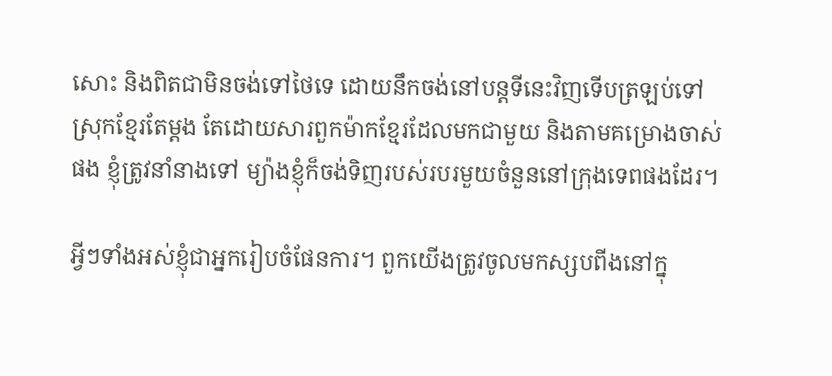សោះ និងពិតជាមិនចង់ទៅថៃទេ ដោយនឹកចង់នៅបន្តទីនេះវិញទើបត្រឡប់ទៅស្រុកខ្មែរតែម្ដង តែដោយសារពួកម៉ាកខ្មែរដែលមកជាមួយ និងតាមគម្រោងចាស់ផង ខ្ញុំត្រូវនាំនាងទៅ ម្យ៉ាងខ្ញុំក៏ចង់ទិញរបស់របរមួយចំនួននៅក្រុងទេពផងដែរ។

អ្វីៗទាំងអស់ខ្ញុំជាអ្នករៀបចំផែនការ។ ពួកយើងត្រូវចូលមកស្សបពីងនៅក្នុ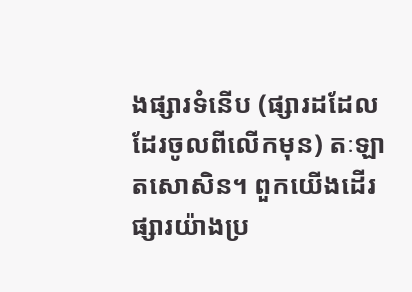ងផ្សារទំនើប (ផ្សារដដែល ដែរចូលពីលើកមុន) តៈឡាតសោសិន។ ពួកយើងដើរផ្សារយ៉ាងប្រ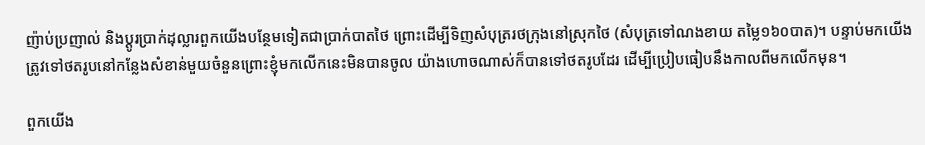ញ៉ាប់ប្រញាល់ និងប្ដូរប្រាក់ដុល្លារពួកយើងបន្ថែមទៀតជាប្រាក់បាតថៃ ព្រោះដើម្បីទិញសំបុត្ររថក្រុងនៅស្រុកថៃ (សំបុត្រទៅណងខាយ តម្លៃ១៦០បាត)។ បន្ទាប់មកយើងត្រូវទៅថតរូបនៅកន្លែងសំខាន់មួយចំនួនព្រោះខ្ញុំមកលើកនេះមិនបានចូល យ៉ាងហោចណាស់ក៏បានទៅថតរូបដែរ ដើម្បីប្រៀបធៀបនឹងកាលពីមកលើកមុន។

ពួកយើង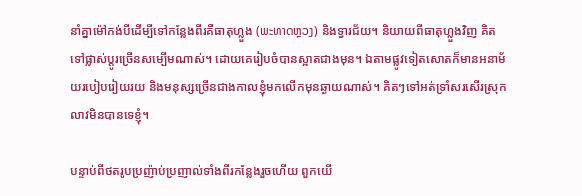នាំគ្នាម៉ៅកង់បីដើម្បីទៅកន្លែងពីរគឺធាតុហ្លួង (ພະທາດຫຼວງ) និងទ្វារជ័យ។ និយាយពីធាតុហ្លួងវិញ គិតទៅផ្លាស់ប្ដូរច្រើនសម្បើមណាស់។ ដោយគេរៀបចំបានស្អាតជាងមុន។ ឯតាមផ្លូវទៀតសោតក៏មានអនាម័យរបៀបរៀយរយ និងមនុស្សច្រើនជាងកាលខ្ញុំមកលើកមុនឆ្ងាយណាស់។ គិតៗទៅអត់ទ្រាំសរសើរស្រុកលាវមិនបានទេខ្ញុំ។

បន្ទាប់ពីថតរូបប្រញ៉ាប់ប្រញាល់ទាំងពីរកន្លែងរួចហើយ ពួកយើ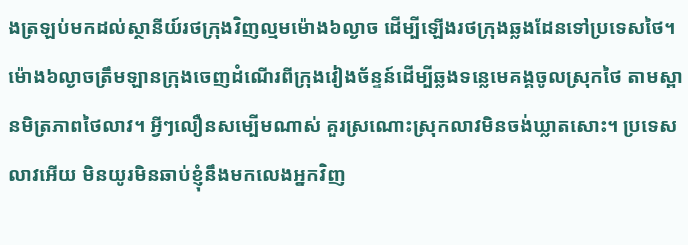ងត្រឡប់មកដល់ស្ថានីយ៍រថក្រុងវិញល្មមម៉ោង៦ល្ងាច ដើម្បីឡើងរថក្រុងឆ្លងដែនទៅប្រទេសថៃ។ ម៉ោង៦ល្ងាចត្រឹមឡានក្រុងចេញដំណើរពីក្រុងវៀងច័ន្ទន៍ដើម្បីឆ្លងទន្លេមេគង្គចូលស្រុកថៃ តាមស្ពានមិត្រភាពថៃលាវ។ អ្វីៗលឿនសម្បើមណាស់ គួរស្រណោះស្រុកលាវមិនចង់ឃ្លាតសោះ។ ប្រទេសលាវអើយ មិនយូរមិនឆាប់ខ្ញុំនឹងមកលេងអ្នកវិញ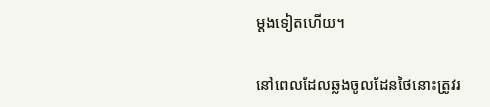ម្ដងទៀតហើយ។

នៅពេលដែលឆ្លងចូលដែនថៃនោះត្រូវរ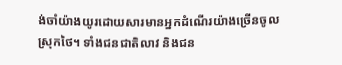ង់ចាំយ៉ាងយូរដោយសារមានអ្នកដំណើរយ៉ាងច្រើនចូលស្រុកថៃ។ ទាំងជនជាតិលាវ និងជន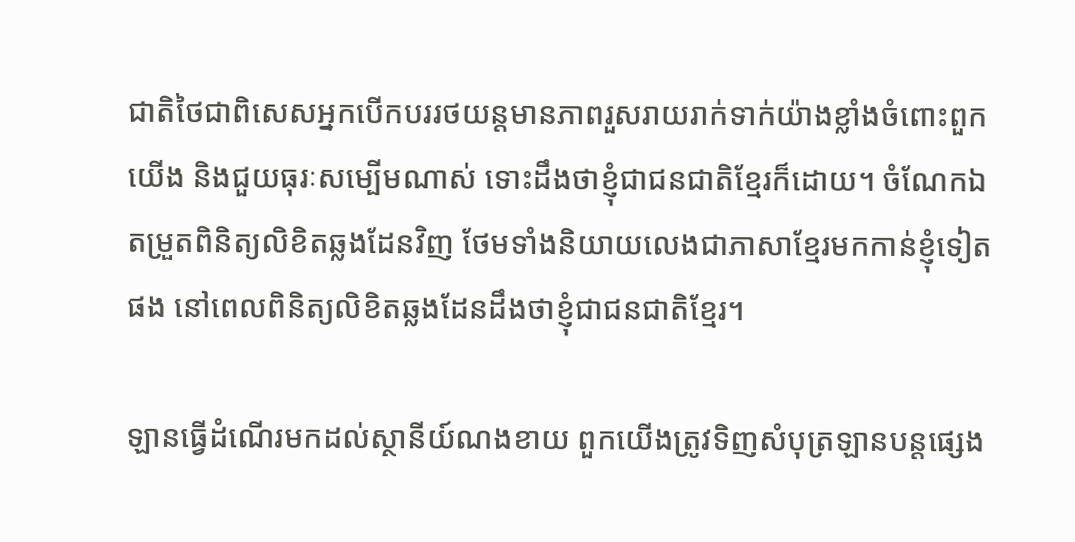ជាតិថៃជាពិសេសអ្នកបើកបររថយន្តមានភាពរួសរាយរាក់ទាក់យ៉ាងខ្លាំងចំពោះពួកយើង និងជួយធុរៈសម្បើមណាស់ ទោះដឹងថាខ្ញុំជាជនជាតិខ្មែរក៏ដោយ។ ចំណែកឯតម្រួតពិនិត្យលិខិតឆ្លងដែនវិញ ថែមទាំងនិយាយលេងជាភាសាខ្មែរមកកាន់ខ្ញុំទៀតផង នៅពេលពិនិត្យលិខិតឆ្លងដែនដឹងថាខ្ញុំជាជនជាតិខ្មែរ។

ឡានធ្វើដំណើរមកដល់ស្ថានីយ៍ណងខាយ ពួកយើងត្រូវទិញសំបុត្រឡានបន្តផ្សេង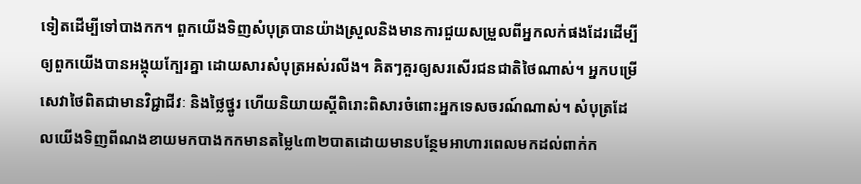ទៀតដើម្បីទៅបាងកក។ ពួកយើងទិញសំបុត្របានយ៉ាងស្រួលនិងមានការជួយសម្រួលពីអ្នកលក់ផងដែរដើម្បីឲ្យពួកយើងបានអង្គុយក្បែរគ្នា ដោយសារសំបុត្រអស់រលីង។ គិតៗគួរឲ្យសរសើរជនជាតិថៃណាស់។ អ្នកបម្រើសេវាថៃពិតជាមានវិជ្ជាជីវៈ និងថ្លៃថ្នូរ ហើយនិយាយស្ដីពិរោះពិសារចំពោះអ្នកទេសចរណ៍ណាស់។ សំបុត្រដែលយើងទិញពីណងខាយមកបាងកកមានតម្លៃ៤៣២បាតដោយមានបន្ថែមអាហារពេលមកដល់ពាក់ក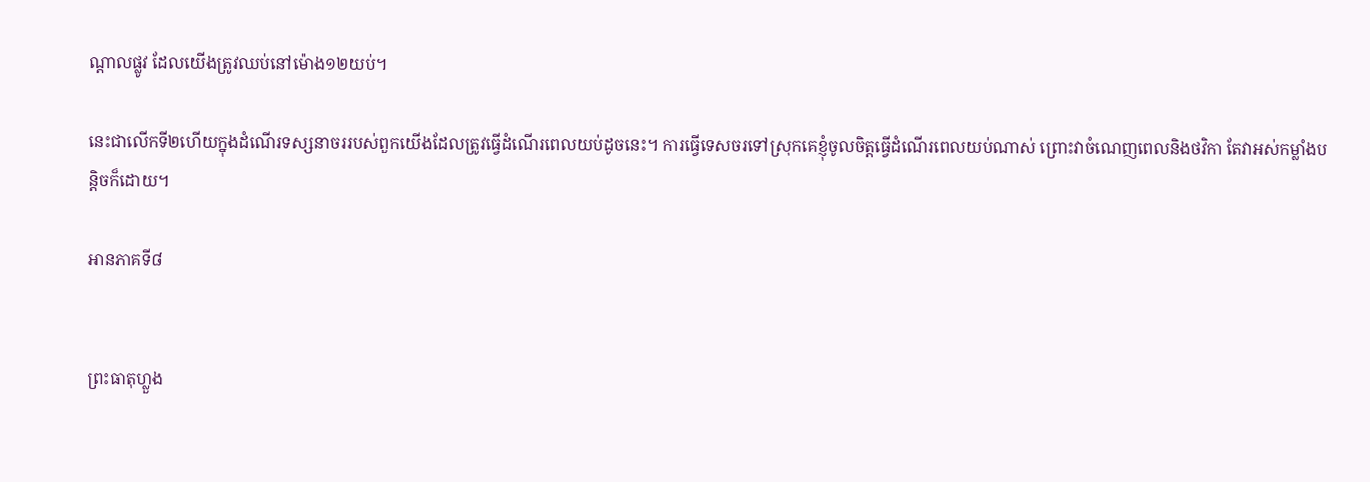ណ្ដាលផ្លូវ ដែលយើងត្រូវឈប់នៅម៉ោង១២យប់។

នេះជាលើកទី២ហើយក្នុងដំណើរទស្សនាចររបស់ពួកយើងដែលត្រូវធ្វើដំណើរពេលយប់ដូចនេះ។ ការធ្វើទេសចរទៅស្រុកគេខ្ញុំចូលចិត្តធ្វើដំណើរពេលយប់ណាស់ ព្រោះវាចំណេញពេលនិងថវិកា តែវាអស់កម្លាំងបន្តិចក៏ដោយ។

អានភាគទី៨


ព្រះធាតុហ្លួង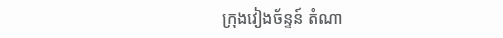ក្រុងវៀងច័ន្ទន៍ តំណា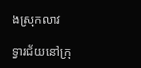ងស្រុកលាវ

ទ្វារជ័យនៅក្រុ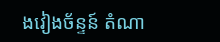ងវៀងច័ន្ទន៍ តំណា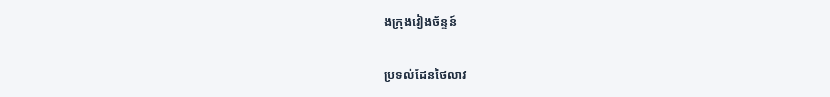ងក្រុងវៀងច័ន្ទន៍

ប្រទល់ដែនថៃលាវ